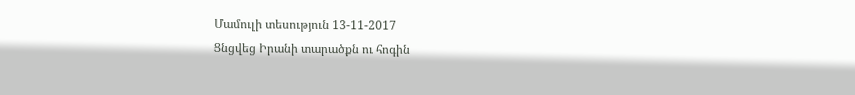Մամուլի տեսություն 13-11-2017
Ցնցվեց Իրանի տարածքն ու հոգին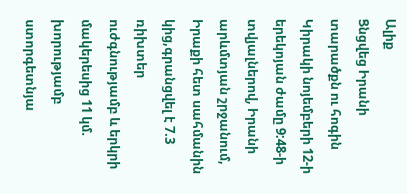Ալիք
Ցնցվեց Իրանի տարածքն ու հոգին
Կիրակի նոյեմբերի 12-ի երեկոյան ժամը 9:48-ի տվյալներով, Իրանի արևմտյան շրջանում, Իրաքի հետ սահմանին կից,գրանցվել է 7.3 ռիխտեր ուժգնությամբ և երկրի մակերեսից 11 կմ. խորությամբ ստորգետնյա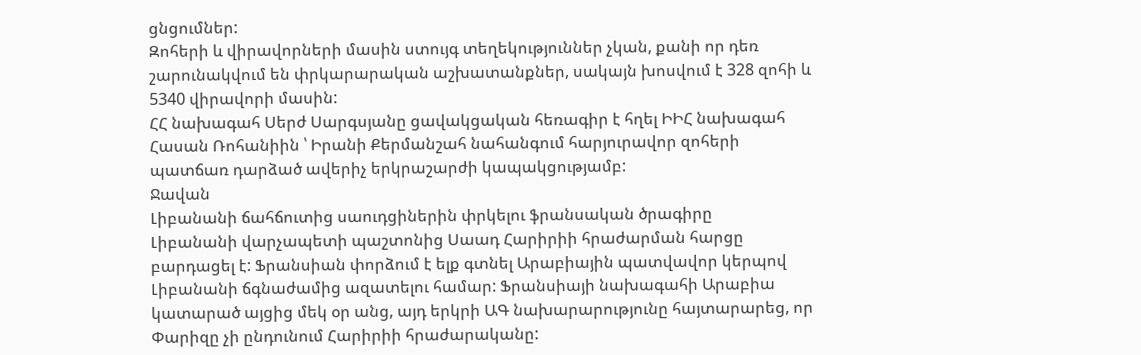ցնցումներ:
Զոհերի և վիրավորների մասին ստույգ տեղեկություններ չկան, քանի որ դեռ շարունակվում են փրկարարական աշխատանքներ, սակայն խոսվում է 328 զոհի և 5340 վիրավորի մասին:
ՀՀ նախագահ Սերժ Սարգսյանը ցավակցական հեռագիր է հղել ԻԻՀ նախագահ Հասան Ռոհանիին ՝ Իրանի Քերմանշահ նահանգում հարյուրավոր զոհերի պատճառ դարձած ավերիչ երկրաշարժի կապակցությամբ:
Ջավան
Լիբանանի ճահճուտից սաուդցիներին փրկելու ֆրանսական ծրագիրը
Լիբանանի վարչապետի պաշտոնից Սաադ Հարիրիի հրաժարման հարցը բարդացել է: Ֆրանսիան փորձում է ելք գտնել Արաբիային պատվավոր կերպով Լիբանանի ճգնաժամից ազատելու համար: Ֆրանսիայի նախագահի Արաբիա կատարած այցից մեկ օր անց, այդ երկրի ԱԳ նախարարությունը հայտարարեց, որ Փարիզը չի ընդունում Հարիրիի հրաժարականը: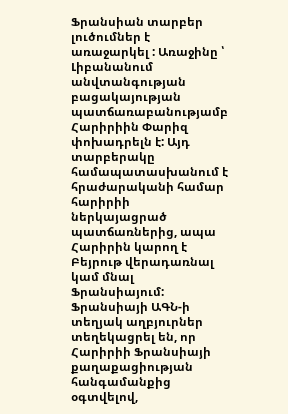Ֆրանսիան տարբեր լուծումներ է առաջարկել : Առաջինը ՝ Լիբանանում անվտանգության բացակայության պատճառաբանությամբ Հարիրիին Փարիզ փոխադրելն է: Այդ տարբերակը համապատասխանում է հրաժարականի համար հարիրիի ներկայացրած պատճառներից, ապա Հարիրին կարող է Բեյրութ վերադառնալ կամ մնալ Ֆրանսիայում: Ֆրանսիայի ԱԳՆ-ի տեղյակ աղբյուրներ տեղեկացրել են, որ Հարիրիի Ֆրանսիայի քաղաքացիության հանգամանքից օգտվելով,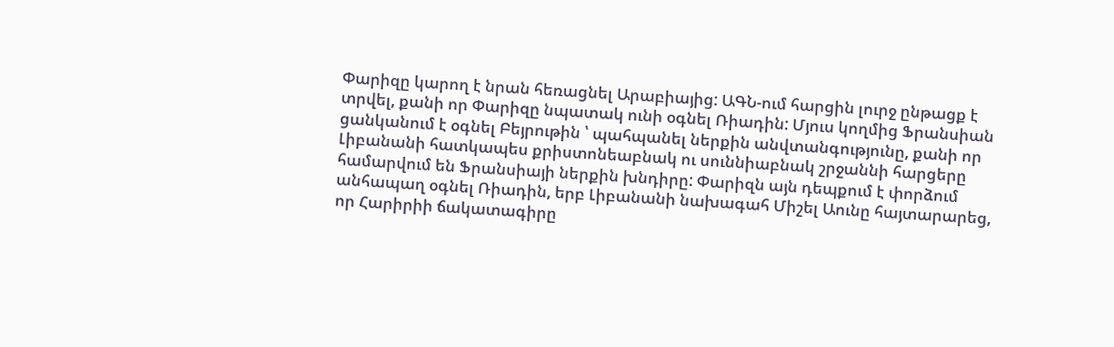Փարիզը կարող է նրան հեռացնել Արաբիայից: ԱԳՆ-ում հարցին լուրջ ընթացք է տրվել, քանի որ Փարիզը նպատակ ունի օգնել Ռիադին: Մյուս կողմից Ֆրանսիան ցանկանում է օգնել Բեյրութին ՝ պահպանել ներքին անվտանգությունը, քանի որ Լիբանանի հատկապես քրիստոնեաբնակ ու սուննիաբնակ շրջաննի հարցերը համարվում են Ֆրանսիայի ներքին խնդիրը: Փարիզն այն դեպքում է փորձում անհապաղ օգնել Ռիադին, երբ Լիբանանի նախագահ Միշել Աունը հայտարարեց, որ Հարիրիի ճակատագիրը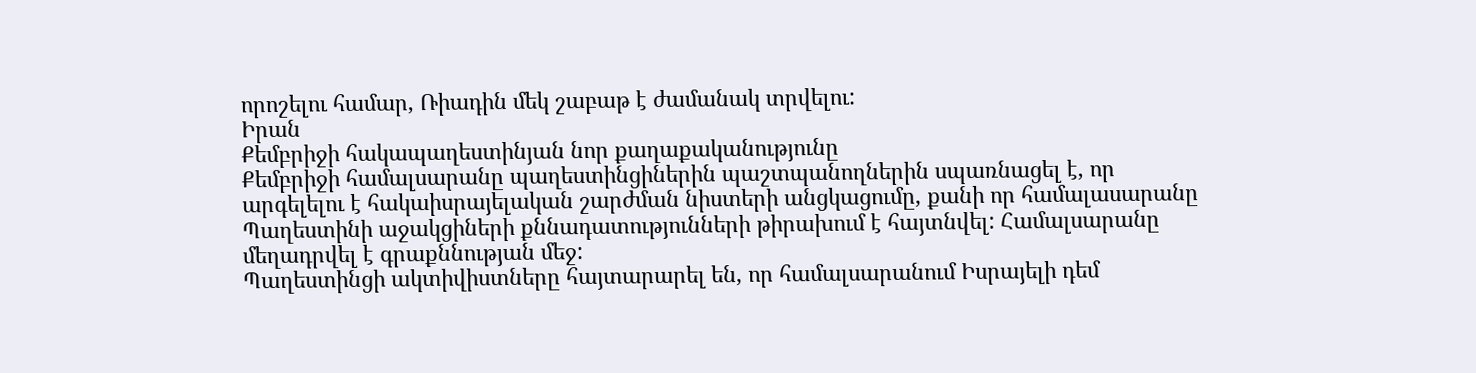որոշելու համար, Ռիադին մեկ շաբաթ է ժամանակ տրվելու:
Իրան
Քեմբրիջի հակապաղեստինյան նոր քաղաքականությունը
Քեմբրիջի համալսարանը պաղեստինցիներին պաշտպանողներին սպառնացել է, որ արգելելու է հակաիսրայելական շարժման նիստերի անցկացումը, քանի որ համալասարանը Պաղեստինի աջակցիների քննադատությունների թիրախում է հայտնվել: Համալսարանը մեղադրվել է գրաքննության մեջ:
Պաղեստինցի ակտիվիստները հայտարարել են, որ համալսարանում Իսրայելի դեմ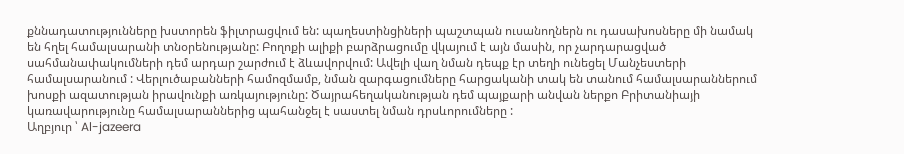քննադատությունները խստորեն ֆիլտրացվում են: պաղեստինցիների պաշտպան ուսանողներն ու դասախոսները մի նամակ են հղել համալսարանի տնօրենությանը: Բողոքի ալիքի բարձրացումը վկայում է այն մասին, որ չարդարացված սահմանափակումների դեմ արդար շարժում է ձևավորվում: Ավելի վաղ նման դեպք էր տեղի ունեցել Մանչեստերի համալսարանում : Վերլուծաբանների համոզմամբ, նման զարգացումները հարցականի տակ են տանում համալսարաններում խոսքի ազատության իրավունքի առկայությունը: Ծայրահեղականության դեմ պայքարի անվան ներքո Բրիտանիայի կառավարությունը համալսարաններից պահանջել է սաստել նման դրսևորումները :
Աղբյուր ՝ Al-jazeera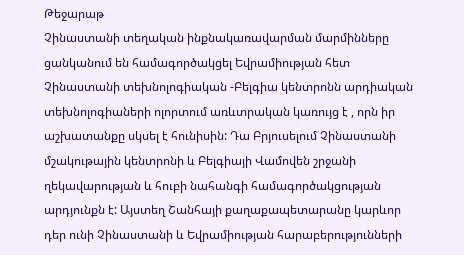Թեջարաթ
Չինաստանի տեղական ինքնակառավարման մարմինները ցանկանում են համագործակցել Եվրամիության հետ
Չինաստանի տեխնոլոգիական -Բելգիա կենտրոնն արդիական տեխնոլոգիաների ոլորտում առևտրական կառույց է , որն իր աշխատանքը սկսել է հունիսին: Դա Բրյուսելում Չինաստանի մշակութային կենտրոնի և Բելգիայի Վամովեն շրջանի ղեկավարության և հուբի նահանգի համագործակցության արդյունքն է: Այստեղ Շանհայի քաղաքապետարանը կարևոր դեր ունի Չինաստանի և Եվրամիության հարաբերությունների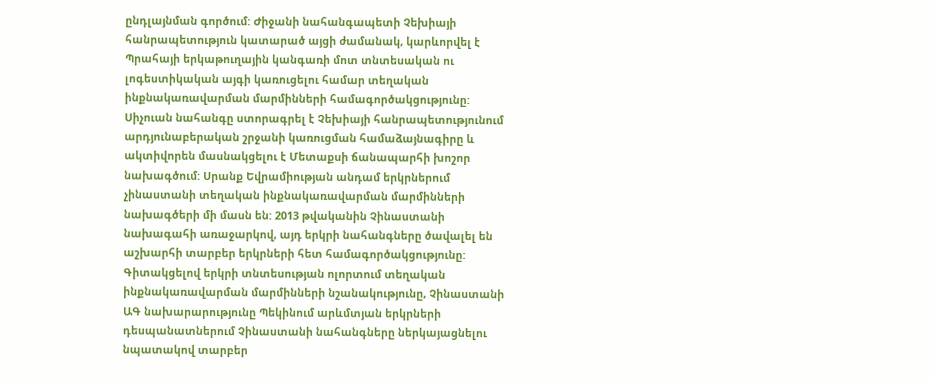ընդլայնման գործում: Ժիջանի նահանգապետի Չեխիայի հանրապետություն կատարած այցի ժամանակ, կարևորվել է Պրահայի երկաթուղային կանգառի մոտ տնտեսական ու լոգեստիկական այգի կառուցելու համար տեղական ինքնակառավարման մարմինների համագործակցությունը: Սիչուան նահանգը ստորագրել է Չեխիայի հանրապետությունում արդյունաբերական շրջանի կառուցման համաձայնագիրը և ակտիվորեն մասնակցելու է Մետաքսի ճանապարհի խոշոր նախագծում: Սրանք Եվրամիության անդամ երկրներում չինաստանի տեղական ինքնակառավարման մարմինների նախագծերի մի մասն են: 2013 թվականին Չինաստանի նախագահի առաջարկով, այդ երկրի նահանգները ծավալել են աշխարհի տարբեր երկրների հետ համագործակցությունը: Գիտակցելով երկրի տնտեսության ոլորտում տեղական ինքնակառավարման մարմինների նշանակությունը, Չինաստանի ԱԳ նախարարությունը Պեկինում արևմտյան երկրների դեսպանատներում Չինաստանի նահանգները ներկայացնելու նպատակով տարբեր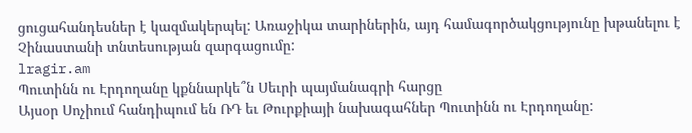ցուցահանդեսներ է կազմակերպել: Առաջիկա տարիներին, այդ համագործակցությունը խթանելու է Չինաստանի տնտեսության զարգացումը:
lragir.am
Պուտինն ու Էրդողանը կքննարկե՞ն Սեւրի պայմանագրի հարցը
Այսօր Սոչիում հանդիպում են ՌԴ եւ Թուրքիայի նախագահներ Պուտինն ու Էրդողանը: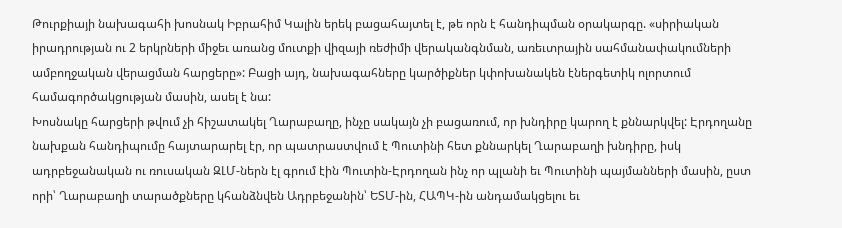Թուրքիայի նախագահի խոսնակ Իբրահիմ Կալին երեկ բացահայտել է, թե որն է հանդիպման օրակարգը. «սիրիական իրադրության ու 2 երկրների միջեւ առանց մուտքի վիզայի ռեժիմի վերականգնման, առեւտրային սահմանափակումների ամբողջական վերացման հարցերը»: Բացի այդ, նախագահները կարծիքներ կփոխանակեն էներգետիկ ոլորտում համագործակցության մասին, ասել է նա:
Խոսնակը հարցերի թվում չի հիշատակել Ղարաբաղը, ինչը սակայն չի բացառում, որ խնդիրը կարող է քննարկվել: Էրդողանը նախքան հանդիպումը հայտարարել էր, որ պատրաստվում է Պուտինի հետ քննարկել Ղարաբաղի խնդիրը, իսկ ադրբեջանական ու ռուսական ԶԼՄ-ներն էլ գրում էին Պուտին-Էրդողան ինչ որ պլանի եւ Պուտինի պայմանների մասին, ըստ որի՝ Ղարաբաղի տարածքները կհանձնվեն Ադրբեջանին՝ ԵՏՄ-ին, ՀԱՊԿ-ին անդամակցելու եւ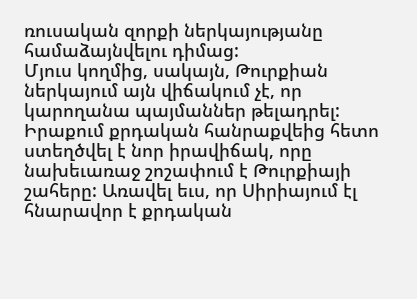ռուսական զորքի ներկայությանը համաձայնվելու դիմաց:
Մյուս կողմից, սակայն, Թուրքիան ներկայում այն վիճակում չէ, որ կարողանա պայմաններ թելադրել: Իրաքում քրդական հանրաքվեից հետո ստեղծվել է նոր իրավիճակ, որը նախեւառաջ շոշափում է Թուրքիայի շահերը: Առավել եւս, որ Սիրիայում էլ հնարավոր է քրդական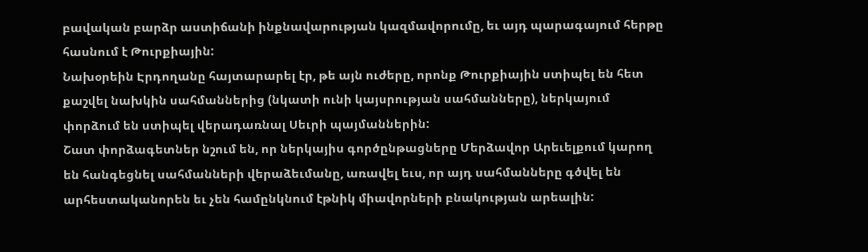բավական բարձր աստիճանի ինքնավարության կազմավորումը, եւ այդ պարագայում հերթը հասնում է Թուրքիային:
Նախօրեին Էրդողանը հայտարարել էր, թե այն ուժերը, որոնք Թուրքիային ստիպել են հետ քաշվել նախկին սահմաններից (նկատի ունի կայսրության սահմանները), ներկայում փորձում են ստիպել վերադառնալ Սեւրի պայմաններին:
Շատ փորձագետներ նշում են, որ ներկայիս գործընթացները Մերձավոր Արեւելքում կարող են հանգեցնել սահմանների վերաձեւմանը, առավել եւս, որ այդ սահմանները գծվել են արհեստականորեն եւ չեն համընկնում էթնիկ միավորների բնակության արեալին: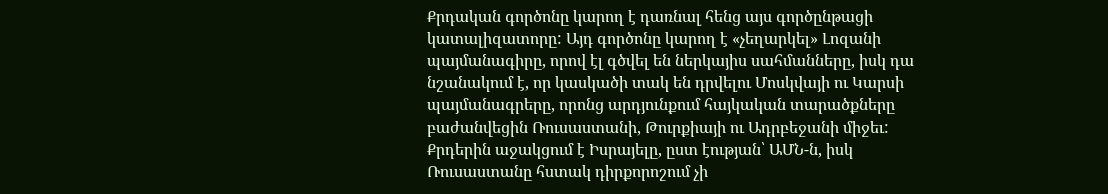Քրդական գործոնը կարող է դառնալ հենց այս գործընթացի կատալիզատորը: Այդ գործոնը կարող է «չեղարկել» Լոզանի պայմանագիրը, որով էլ գծվել են ներկայիս սահմանները, իսկ դա նշանակում է, որ կասկածի տակ են դրվելու Մոսկվայի ու Կարսի պայմանագրերը, որոնց արդյունքում հայկական տարածքները բաժանվեցին Ռուսաստանի, Թուրքիայի ու Ադրբեջանի միջեւ:
Քրդերին աջակցում է Իսրայելը, ըստ էության՝ ԱՄՆ-ն, իսկ Ռուսաստանը հստակ դիրքորոշում չի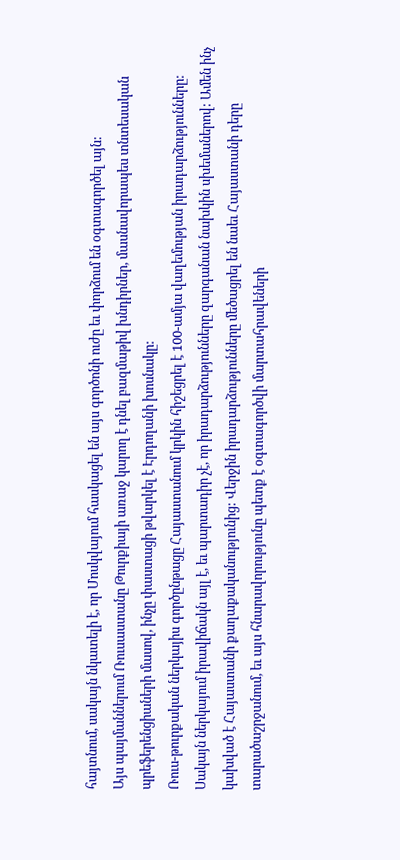հայտնում, սակայն նկատելի է, որ Մոսկվայում հասկացել են այս գործոնի ուժը եւ փորձում են օգտագործել այն:
Այս պայմաններում Ռուսաստանը Թուրքիայի առաջ կարող է դնել բազմաթիվ խնդիրներ, մասնավորապես տնտեսական պրեֆերենցիաների մասով, ինչը փաստացի թվարկել է Էրդողանի խոսնակը:
Ռուս-թուրքական ներկայիս գործընթացը Հայաստանում կրկին հիշեցրել է 100-ամյա վաղեմության իրադարձությունները: Սակայն ներկայում իրավիճակն այլ է, եւ պարտադիր չէ, որ իրադարձությունները զարգանան նախկին սխեմաներով: Ամեն ինչ կախված է Հայաստանի քաղաքականությունից: Վերջին իրադարձությունները մեծացրել են նաեւ Հայաստանի դերը տարածաշրջանում, եւ այս հնարավորությունը պետք է օգտագործվի մարտահրավեների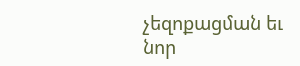չեզոքացման եւ նոր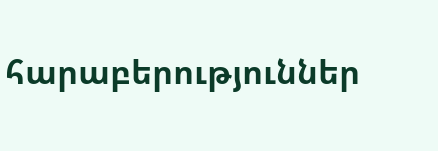հարաբերություններ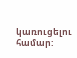կառուցելու համար: